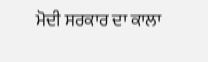ਮੋਦੀ ਸਰਕਾਰ ਦਾ ਕਾਲਾ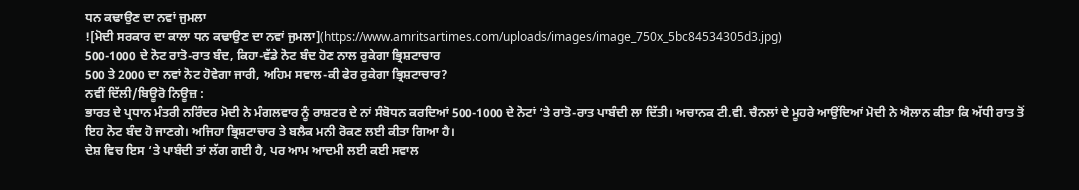ਧਨ ਕਢਾਉਣ ਦਾ ਨਵਾਂ ਜੁਮਲਾ
![ਮੋਦੀ ਸਰਕਾਰ ਦਾ ਕਾਲਾ ਧਨ ਕਢਾਉਣ ਦਾ ਨਵਾਂ ਜੁਮਲਾ](https://www.amritsartimes.com/uploads/images/image_750x_5bc84534305d3.jpg)
500-1000 ਦੇ ਨੋਟ ਰਾਤੋ-ਰਾਤ ਬੰਦ, ਕਿਹਾ-ਵੱਡੇ ਨੋਟ ਬੰਦ ਹੋਣ ਨਾਲ ਰੁਕੇਗਾ ਭ੍ਰਿਸ਼ਟਾਚਾਰ
500 ਤੇ 2000 ਦਾ ਨਵਾਂ ਨੋਟ ਹੋਵੇਗਾ ਜਾਰੀ, ਅਹਿਮ ਸਵਾਲ-ਕੀ ਫੇਰ ਰੁਕੇਗਾ ਭ੍ਰਿਸ਼ਟਾਚਾਰ?
ਨਵੀਂ ਦਿੱਲੀ/ਬਿਊਰੋ ਨਿਊਜ਼ :
ਭਾਰਤ ਦੇ ਪ੍ਰਧਾਨ ਮੰਤਰੀ ਨਰਿੰਦਰ ਮੋਦੀ ਨੇ ਮੰਗਲਵਾਰ ਨੂੰ ਰਾਸ਼ਟਰ ਦੇ ਨਾਂ ਸੰਬੋਧਨ ਕਰਦਿਆਂ 500-1000 ਦੇ ਨੋਟਾਂ ‘ਤੇ ਰਾਤੋ-ਰਾਤ ਪਾਬੰਦੀ ਲਾ ਦਿੱਤੀ। ਅਚਾਨਕ ਟੀ.ਵੀ. ਚੈਨਲਾਂ ਦੇ ਮੂਹਰੇ ਆਉਂਦਿਆਂ ਮੋਦੀ ਨੇ ਐਲਾਨ ਕੀਤਾ ਕਿ ਅੱਧੀ ਰਾਤ ਤੋਂ ਇਹ ਨੋਟ ਬੰਦ ਹੋ ਜਾਣਗੇ। ਅਜਿਹਾ ਭ੍ਰਿਸ਼ਟਾਚਾਰ ਤੇ ਬਲੈਕ ਮਨੀ ਰੋਕਣ ਲਈ ਕੀਤਾ ਗਿਆ ਹੈ।
ਦੇਸ਼ ਵਿਚ ਇਸ ‘ਤੇ ਪਾਬੰਦੀ ਤਾਂ ਲੱਗ ਗਈ ਹੈ, ਪਰ ਆਮ ਆਦਮੀ ਲਈ ਕਈ ਸਵਾਲ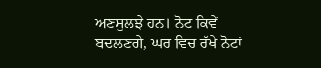ਅਣਸੁਲਝੇ ਹਨ। ਨੋਟ ਕਿਵੇਂ ਬਦਲਣਗੇ, ਘਰ ਵਿਚ ਰੱਖੇ ਨੋਟਾਂ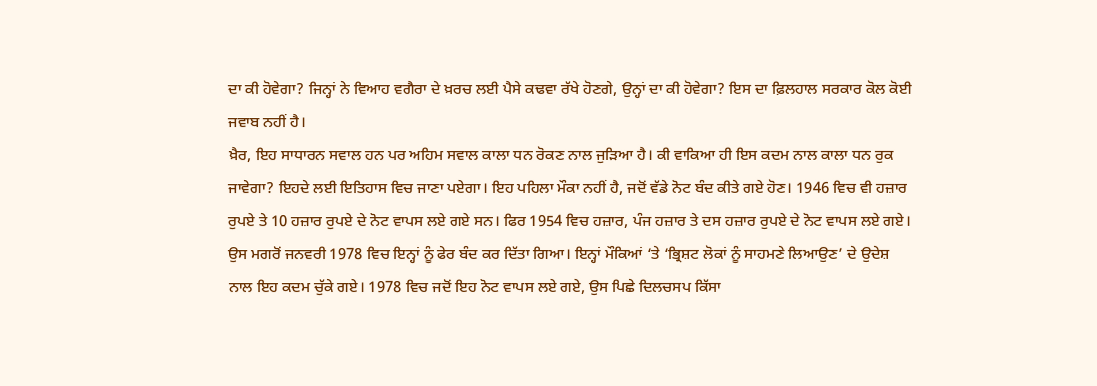ਦਾ ਕੀ ਹੋਵੇਗਾ? ਜਿਨ੍ਹਾਂ ਨੇ ਵਿਆਹ ਵਗੈਰਾ ਦੇ ਖ਼ਰਚ ਲਈ ਪੈਸੇ ਕਢਵਾ ਰੱਖੇ ਹੋਣਗੇ, ਉਨ੍ਹਾਂ ਦਾ ਕੀ ਹੋਵੇਗਾ? ਇਸ ਦਾ ਫ਼ਿਲਹਾਲ ਸਰਕਾਰ ਕੋਲ ਕੋਈ ਜਵਾਬ ਨਹੀਂ ਹੈ।
ਖ਼ੈਰ, ਇਹ ਸਾਧਾਰਨ ਸਵਾਲ ਹਨ ਪਰ ਅਹਿਮ ਸਵਾਲ ਕਾਲਾ ਧਨ ਰੋਕਣ ਨਾਲ ਜੁੜਿਆ ਹੈ। ਕੀ ਵਾਕਿਆ ਹੀ ਇਸ ਕਦਮ ਨਾਲ ਕਾਲਾ ਧਨ ਰੁਕ ਜਾਵੇਗਾ? ਇਹਦੇ ਲਈ ਇਤਿਹਾਸ ਵਿਚ ਜਾਣਾ ਪਏਗਾ। ਇਹ ਪਹਿਲਾ ਮੌਕਾ ਨਹੀਂ ਹੈ, ਜਦੋਂ ਵੱਡੇ ਨੋਟ ਬੰਦ ਕੀਤੇ ਗਏ ਹੋਣ। 1946 ਵਿਚ ਵੀ ਹਜ਼ਾਰ ਰੁਪਏ ਤੇ 10 ਹਜ਼ਾਰ ਰੁਪਏ ਦੇ ਨੋਟ ਵਾਪਸ ਲਏ ਗਏ ਸਨ। ਫਿਰ 1954 ਵਿਚ ਹਜ਼ਾਰ, ਪੰਜ ਹਜ਼ਾਰ ਤੇ ਦਸ ਹਜ਼ਾਰ ਰੁਪਏ ਦੇ ਨੋਟ ਵਾਪਸ ਲਏ ਗਏ। ਉਸ ਮਗਰੋਂ ਜਨਵਰੀ 1978 ਵਿਚ ਇਨ੍ਹਾਂ ਨੂੰ ਫੇਰ ਬੰਦ ਕਰ ਦਿੱਤਾ ਗਿਆ। ਇਨ੍ਹਾਂ ਮੌਕਿਆਂ ‘ਤੇ ‘ਭ੍ਰਿਸ਼ਟ ਲੋਕਾਂ ਨੂੰ ਸਾਹਮਣੇ ਲਿਆਉਣ’ ਦੇ ਉਦੇਸ਼ ਨਾਲ ਇਹ ਕਦਮ ਚੁੱਕੇ ਗਏ। 1978 ਵਿਚ ਜਦੋਂ ਇਹ ਨੋਟ ਵਾਪਸ ਲਏ ਗਏ, ਉਸ ਪਿਛੇ ਦਿਲਚਸਪ ਕਿੱਸਾ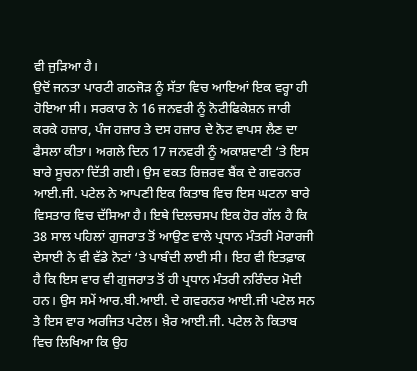ਵੀ ਜੁੜਿਆ ਹੈ।
ਉਦੋਂ ਜਨਤਾ ਪਾਰਟੀ ਗਠਜੋੜ ਨੂੰ ਸੱਤਾ ਵਿਚ ਆਇਆਂ ਇਕ ਵਰ੍ਹਾ ਹੀ ਹੋਇਆ ਸੀ। ਸਰਕਾਰ ਨੇ 16 ਜਨਵਰੀ ਨੂੰ ਨੋਟੀਫਿਕੇਸ਼ਨ ਜਾਰੀ ਕਰਕੇ ਹਜ਼ਾਰ, ਪੰਜ ਹਜ਼ਾਰ ਤੇ ਦਸ ਹਜ਼ਾਰ ਦੇ ਨੋਟ ਵਾਪਸ ਲੈਣ ਦਾ ਫੈਸਲਾ ਕੀਤਾ। ਅਗਲੇ ਦਿਨ 17 ਜਨਵਰੀ ਨੂੰ ਅਕਾਸ਼ਵਾਣੀ ‘ਤੇ ਇਸ ਬਾਰੇ ਸੂਚਨਾ ਦਿੱਤੀ ਗਈ। ਉਸ ਵਕਤ ਰਿਜ਼ਰਵ ਬੈਂਕ ਦੇ ਗਵਰਨਰ ਆਈ.ਜੀ. ਪਟੇਲ ਨੇ ਆਪਣੀ ਇਕ ਕਿਤਾਬ ਵਿਚ ਇਸ ਘਟਨਾ ਬਾਰੇ ਵਿਸਤਾਰ ਵਿਚ ਦੱਸਿਆ ਹੈ। ਇਥੇ ਦਿਲਚਸਪ ਇਕ ਹੋਰ ਗੱਲ ਹੈ ਕਿ 38 ਸਾਲ ਪਹਿਲਾਂ ਗੁਜਰਾਤ ਤੋਂ ਆਉਣ ਵਾਲੇ ਪ੍ਰਧਾਨ ਮੰਤਰੀ ਮੋਰਾਰਜੀ ਦੇਸਾਈ ਨੇ ਵੀ ਵੱਡੇ ਨੋਟਾਂ ‘ਤੇ ਪਾਬੰਦੀ ਲਾਈ ਸੀ। ਇਹ ਵੀ ਇਤਫ਼ਾਕ ਹੈ ਕਿ ਇਸ ਵਾਰ ਵੀ ਗੁਜਰਾਤ ਤੋਂ ਹੀ ਪ੍ਰਧਾਨ ਮੰਤਰੀ ਨਰਿੰਦਰ ਮੋਦੀ ਹਨ। ਉਸ ਸਮੇਂ ਆਰ.ਬੀ.ਆਈ. ਦੇ ਗਵਰਨਰ ਆਈ.ਜੀ ਪਟੇਲ ਸਨ ਤੇ ਇਸ ਵਾਰ ਅਰਜਿਤ ਪਟੇਲ। ਖ਼ੈਰ ਆਈ.ਜੀ. ਪਟੇਲ ਨੇ ਕਿਤਾਬ ਵਿਚ ਲਿਖਿਆ ਕਿ ਉਹ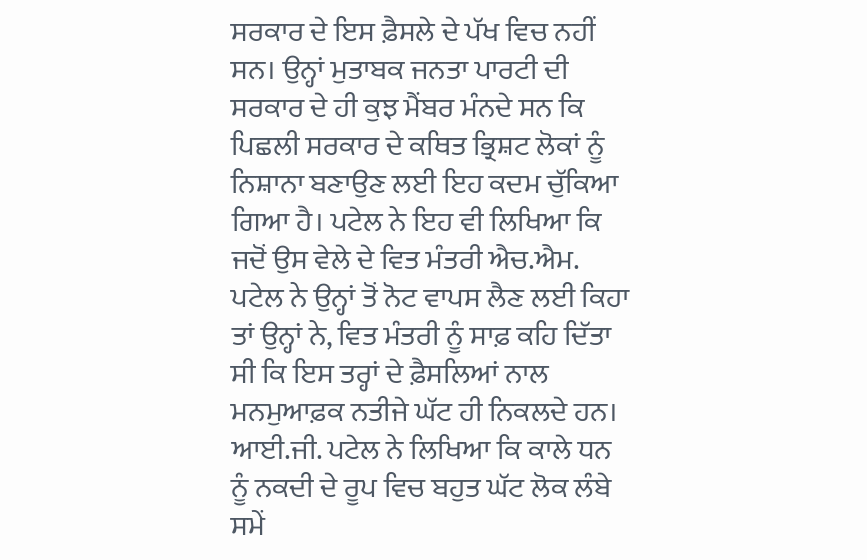ਸਰਕਾਰ ਦੇ ਇਸ ਫ਼ੈਸਲੇ ਦੇ ਪੱਖ ਵਿਚ ਨਹੀਂ ਸਨ। ਉਨ੍ਹਾਂ ਮੁਤਾਬਕ ਜਨਤਾ ਪਾਰਟੀ ਦੀ ਸਰਕਾਰ ਦੇ ਹੀ ਕੁਝ ਮੈਂਬਰ ਮੰਨਦੇ ਸਨ ਕਿ ਪਿਛਲੀ ਸਰਕਾਰ ਦੇ ਕਥਿਤ ਭ੍ਰਿਸ਼ਟ ਲੋਕਾਂ ਨੂੰ ਨਿਸ਼ਾਨਾ ਬਣਾਉਣ ਲਈ ਇਹ ਕਦਮ ਚੁੱਕਿਆ ਗਿਆ ਹੈ। ਪਟੇਲ ਨੇ ਇਹ ਵੀ ਲਿਖਿਆ ਕਿ ਜਦੋਂ ਉਸ ਵੇਲੇ ਦੇ ਵਿਤ ਮੰਤਰੀ ਐਚ.ਐਮ. ਪਟੇਲ ਨੇ ਉਨ੍ਹਾਂ ਤੋਂ ਨੋਟ ਵਾਪਸ ਲੈਣ ਲਈ ਕਿਹਾ ਤਾਂ ਉਨ੍ਹਾਂ ਨੇ, ਵਿਤ ਮੰਤਰੀ ਨੂੰ ਸਾਫ਼ ਕਹਿ ਦਿੱਤਾ ਸੀ ਕਿ ਇਸ ਤਰ੍ਹਾਂ ਦੇ ਫ਼ੈਸਲਿਆਂ ਨਾਲ ਮਨਮੁਆਫ਼ਕ ਨਤੀਜੇ ਘੱਟ ਹੀ ਨਿਕਲਦੇ ਹਨ। ਆਈ.ਜੀ. ਪਟੇਲ ਨੇ ਲਿਖਿਆ ਕਿ ਕਾਲੇ ਧਨ ਨੂੰ ਨਕਦੀ ਦੇ ਰੂਪ ਵਿਚ ਬਹੁਤ ਘੱਟ ਲੋਕ ਲੰਬੇ ਸਮੇਂ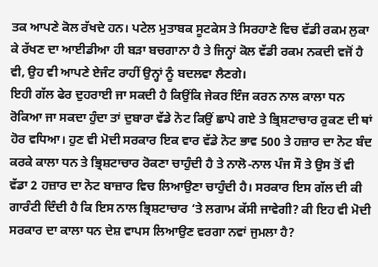ਤਕ ਆਪਣੇ ਕੋਲ ਰੱਖਦੇ ਹਨ। ਪਟੇਲ ਮੁਤਾਬਕ ਸੂਟਕੇਸ ਤੇ ਸਿਰਹਾਣੇ ਵਿਚ ਵੱਡੀ ਰਕਮ ਲੁਕਾ ਕੇ ਰੱਖਣ ਦਾ ਆਈਡੀਆ ਹੀ ਬੜਾ ਬਚਗਾਨਾ ਹੈ ਤੇ ਜਿਨ੍ਹਾਂ ਕੋਲ ਵੱਡੀ ਰਕਮ ਨਕਦੀ ਵਜੋਂ ਹੈ ਵੀ, ਉਹ ਵੀ ਆਪਣੇ ਏਜੰਟ ਰਾਹੀਂ ਉਨ੍ਹਾਂ ਨੂੰ ਬਦਲਵਾ ਲੈਣਗੇ।
ਇਹੀ ਗੱਲ ਫੇਰ ਦੁਹਰਾਈ ਜਾ ਸਕਦੀ ਹੈ ਕਿਉਂਕਿ ਜੇਕਰ ਇੰਜ ਕਰਨ ਨਾਲ ਕਾਲਾ ਧਨ ਰੋਕਿਆ ਜਾ ਸਕਦਾ ਹੁੰਦਾ ਤਾਂ ਦੁਬਾਰਾ ਵੱਡੇ ਨੋਟ ਕਿਉਂ ਛਾਪੇ ਗਏ ਤੇ ਭ੍ਰਿਸ਼ਟਾਚਾਰ ਰੁਕਣ ਦੀ ਥਾਂ ਹੋਰ ਵਧਿਆ। ਹੁਣ ਵੀ ਮੋਦੀ ਸਰਕਾਰ ਇਕ ਵਾਰ ਵੱਡੇ ਨੋਟ ਭਾਵ 500 ਤੇ ਹਜ਼ਾਰ ਦਾ ਨੋਟ ਬੰਦ ਕਰਕੇ ਕਾਲਾ ਧਨ ਤੇ ਭ੍ਰਿਸ਼ਟਾਚਾਰ ਰੋਕਣਾ ਚਾਹੁੰਦੀ ਹੈ ਤੇ ਨਾਲੋ-ਨਾਲ ਪੰਜ ਸੌ ਤੇ ਉਸ ਤੋਂ ਵੀ ਵੱਡਾ 2 ਹਜ਼ਾਰ ਦਾ ਨੋਟ ਬਾਜ਼ਾਰ ਵਿਚ ਲਿਆਉਣਾ ਚਾਹੁੰਦੀ ਹੈ। ਸਰਕਾਰ ਇਸ ਗੱਲ ਦੀ ਕੀ ਗਾਰੰਟੀ ਦਿੰਦੀ ਹੈ ਕਿ ਇਸ ਨਾਲ ਭ੍ਰਿਸ਼ਟਾਚਾਰ ‘ਤੇ ਲਗਾਮ ਕੱਸੀ ਜਾਵੇਗੀ? ਕੀ ਇਹ ਵੀ ਮੋਦੀ ਸਰਕਾਰ ਦਾ ਕਾਲਾ ਧਨ ਦੇਸ਼ ਵਾਪਸ ਲਿਆਉਣ ਵਰਗਾ ਨਵਾਂ ਜੁਮਲਾ ਹੈ?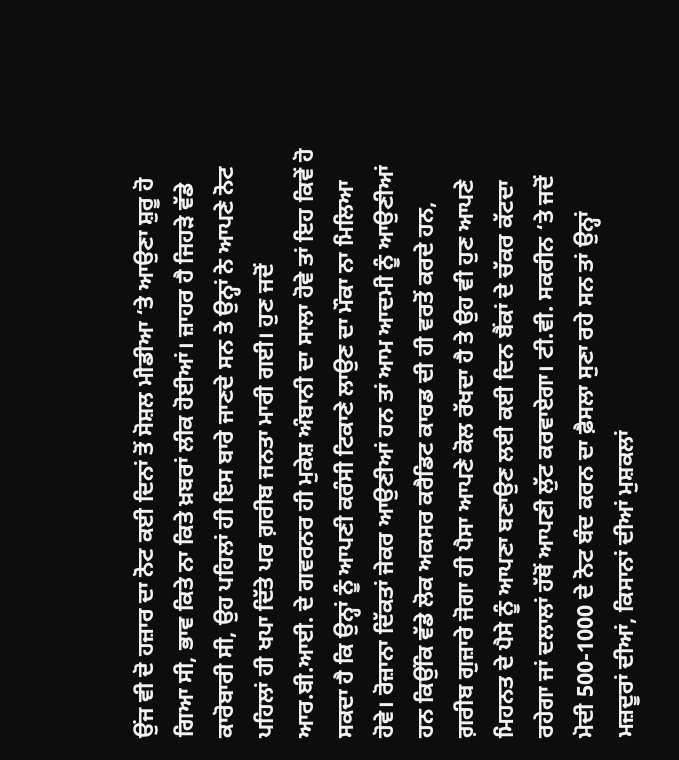ਉਂਜ ਵੀ ਦੋ ਹਜ਼ਾਰ ਦਾ ਨੋਟ ਕਈ ਦਿਨਾਂ ਤੋਂ ਸੋਸ਼ਲ ਮੀਡੀਆ ‘ਤੇ ਆਉਣਾ ਸ਼ੁਰੂ ਹੋ ਗਿਆ ਸੀ, ਭਾਵ ਕਿਤੇ ਨਾ ਕਿਤੇ ਖ਼ਬਰਾਂ ਲੀਕ ਹੋਈਆਂ। ਜ਼ਾਹਰ ਹੈ ਜਿਹੜੇ ਵੱਡੇ ਕਾਰੋਬਾਰੀ ਸੀ, ਉਹ ਪਹਿਲਾਂ ਹੀ ਇਸ ਬਾਰੇ ਜਾਣਦੇ ਸਨ ਤੇ ਉਨ੍ਹਾਂ ਨੇ ਆਪਣੇ ਨੋਟ ਪਹਿਲਾਂ ਹੀ ਖਪਾ ਦਿੱਤੇ ਪਰ ਗ਼ਰੀਬ ਜਨਤਾ ਮਾਰੀ ਗਈ। ਹੁਣ ਜਦੋਂ ਆਰ.ਬੀ.ਆਈ. ਦੇ ਗਵਰਨਰ ਹੀ ਮੁਕੇਸ਼ ਅੰਬਾਨੀ ਦਾ ਸਾਲਾ ਹੋਵੇ ਤਾਂ ਇਹ ਕਿਵੇਂ ਹੋ ਸਕਦਾ ਹੈ ਕਿ ਉਨ੍ਹਾਂ ਨੂੰ ਆਪਣੀ ਕਰੰਸੀ ਟਿਕਾਣੇ ਲਾਉਣ ਦਾ ਮੌਕਾ ਨਾ ਮਿਲਿਆ ਹੋਵੇ। ਰੋਜ਼ਾਨਾ ਦਿੱਕਤਾਂ ਜੇਕਰ ਆਉਣੀਆਂ ਹਨ ਤਾਂ ਆਮ ਆਦਮੀ ਨੂੰ ਆਉਣੀਆਂ ਹਨ ਕਿਉਂਕਿ ਵੱਡੇ ਲੋਕ ਅਕਸਰ ਕਰੈਡਿਟ ਕਾਰਡ ਦੀ ਹੀ ਵਰਤੋਂ ਕਰਦੇ ਹਨ, ਗ਼ਰੀਬ ਗੁਜ਼ਾਰੇ ਜੋਗਾ ਹੀ ਪੈਸਾ ਆਪਣੇ ਕੋਲ ਰੱਖਦਾ ਹੈ ਤੇ ਉਹ ਵੀ ਹੁਣ ਆਪਣੇ ਮਿਹਨਤ ਦੇ ਪੈਸੇ ਨੂੰ ਆਪਣਾ ਬਣਾਉਣ ਲਈ ਕਈ ਦਿਨ ਬੈਂਕਾਂ ਦੇ ਚੱਕਰ ਕੱਟਦਾ ਰਹੇਗਾ ਜਾਂ ਦਲਾਲਾਂ ਹੱਥੋਂ ਆਪਣੀ ਲੁੱਟ ਕਰਵਾਏਗਾ। ਟੀ.ਵੀ. ਸਕਰੀਨ ‘ਤੇ ਜਦੋਂ ਮੋਦੀ 500-1000 ਦੇ ਨੋਟ ਬੰਦ ਕਰਨ ਦਾ ਫ਼ੈਸਲਾ ਸੁਣਾ ਰਹੇ ਸਨ ਤਾਂ ਉਨ੍ਹਾਂ ਮਜ਼ਦੂਰਾਂ ਦੀਆਂ, ਕਿਸਾਨਾਂ ਦੀਆਂ ਮੁਸ਼ਕਲਾਂ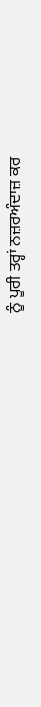ਨੂੰ ਪੂਰੀ ਤਰ੍ਹਾਂ ਨਜ਼ਰਅੰਦਾਜ਼ ਕਰ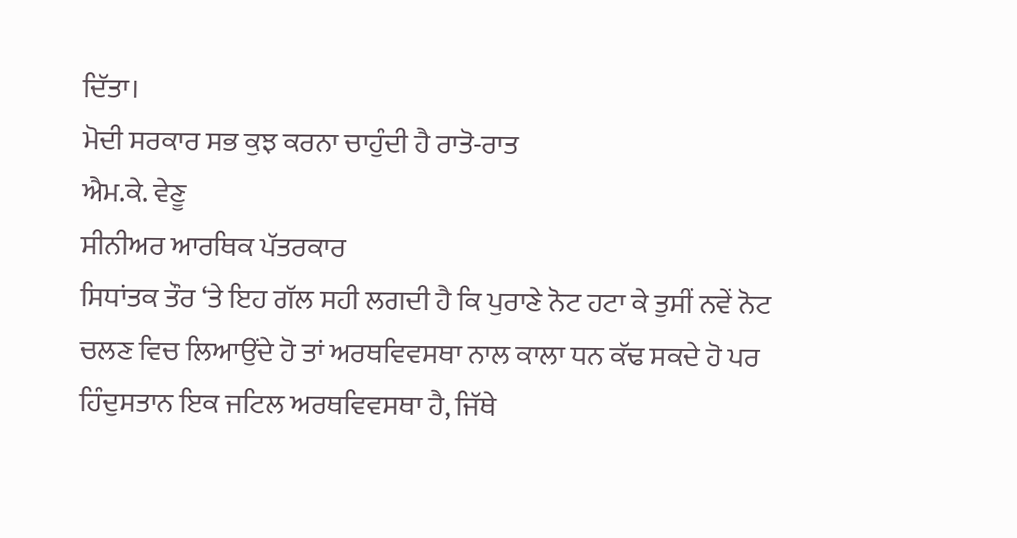ਦਿੱਤਾ।
ਮੋਦੀ ਸਰਕਾਰ ਸਭ ਕੁਝ ਕਰਨਾ ਚਾਹੁੰਦੀ ਹੈ ਰਾਤੋ-ਰਾਤ
ਐਮ.ਕੇ. ਵੇਣੂ
ਸੀਨੀਅਰ ਆਰਥਿਕ ਪੱਤਰਕਾਰ
ਸਿਧਾਂਤਕ ਤੌਰ ‘ਤੇ ਇਹ ਗੱਲ ਸਹੀ ਲਗਦੀ ਹੈ ਕਿ ਪੁਰਾਣੇ ਨੋਟ ਹਟਾ ਕੇ ਤੁਸੀਂ ਨਵੇਂ ਨੋਟ ਚਲਣ ਵਿਚ ਲਿਆਉਂਦੇ ਹੋ ਤਾਂ ਅਰਥਵਿਵਸਥਾ ਨਾਲ ਕਾਲਾ ਧਨ ਕੱਢ ਸਕਦੇ ਹੋ ਪਰ ਹਿੰਦੁਸਤਾਨ ਇਕ ਜਟਿਲ ਅਰਥਵਿਵਸਥਾ ਹੈ, ਜਿੱਥੇ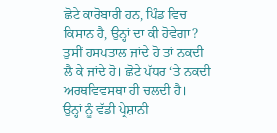ਛੋਟੇ ਕਾਰੋਬਾਰੀ ਹਨ, ਪਿੰਡ ਵਿਚ ਕਿਸਾਨ ਹੈ, ਉਨ੍ਹਾਂ ਦਾ ਕੀ ਹੋਵੇਗਾ? ਤੁਸੀਂ ਹਸਪਤਾਲ ਜਾਂਦੇ ਹੋ ਤਾਂ ਨਕਦੀ ਲੈ ਕੇ ਜਾਂਦੇ ਹੋ। ਛੋਟੇ ਪੱਧਰ ‘ਤੇ ਨਕਦੀ ਅਰਥਵਿਵਸਥਾ ਹੀ ਚਲਦੀ ਹੈ।
ਉਨ੍ਹਾਂ ਨੂੰ ਵੱਡੀ ਪ੍ਰੇਸ਼ਾਨੀ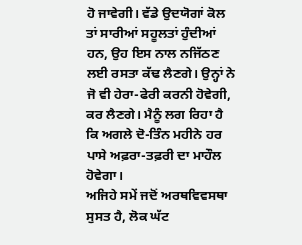ਹੋ ਜਾਵੇਗੀ। ਵੱਡੇ ਉਦਯੋਗਾਂ ਕੋਲ ਤਾਂ ਸਾਰੀਆਂ ਸਹੂਲਤਾਂ ਹੁੰਦੀਆਂ ਹਨ, ਉਹ ਇਸ ਨਾਲ ਨਜਿੱਠਣ ਲਈ ਰਸਤਾ ਕੱਢ ਲੈਣਗੇ। ਉਨ੍ਹਾਂ ਨੇ ਜੋ ਵੀ ਹੇਰਾ-ਫੇਰੀ ਕਰਨੀ ਹੋਵੇਗੀ, ਕਰ ਲੈਣਗੇ। ਮੈਨੂੰ ਲਗ ਰਿਹਾ ਹੈ ਕਿ ਅਗਲੇ ਦੋ-ਤਿੰਨ ਮਹੀਨੇ ਹਰ ਪਾਸੇ ਅਫ਼ਰਾ-ਤਫ਼ਰੀ ਦਾ ਮਾਹੌਲ ਹੋਵੇਗਾ।
ਅਜਿਹੇ ਸਮੇਂ ਜਦੋਂ ਅਰਥਵਿਵਸਥਾ ਸੁਸਤ ਹੈ, ਲੋਕ ਘੱਟ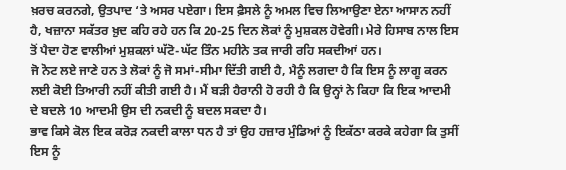ਖ਼ਰਚ ਕਰਨਗੇ, ਉਤਪਾਦ ‘ਤੇ ਅਸਰ ਪਏਗਾ। ਇਸ ਫ਼ੈਸਲੇ ਨੂੰ ਅਮਲ ਵਿਚ ਲਿਆਉਣਾ ਏਨਾ ਆਸਾਨ ਨਹੀਂ ਹੈ, ਖਜ਼ਾਨਾ ਸਕੱਤਰ ਖ਼ੁਦ ਕਹਿ ਰਹੇ ਹਨ ਕਿ 20-25 ਦਿਨ ਲੋਕਾਂ ਨੂੰ ਮੁਸ਼ਕਲ ਹੋਵੇਗੀ। ਮੇਰੇ ਹਿਸਾਬ ਨਾਲ ਇਸ ਤੋਂ ਪੈਦਾ ਹੋਣ ਵਾਲੀਆਂ ਮੁਸ਼ਕਲਾਂ ਘੱਟੋ-ਘੱਟ ਤਿੰਨ ਮਹੀਨੇ ਤਕ ਜਾਰੀ ਰਹਿ ਸਕਦੀਆਂ ਹਨ।
ਜੋ ਨੋਟ ਲਏ ਜਾਣੇ ਹਨ ਤੇ ਲੋਕਾਂ ਨੂੰ ਜੋ ਸਮਾਂ-ਸੀਮਾ ਦਿੱਤੀ ਗਈ ਹੈ, ਮੈਨੂੰ ਲਗਦਾ ਹੈ ਕਿ ਇਸ ਨੂੰ ਲਾਗੂ ਕਰਨ ਲਈ ਕੋਈ ਤਿਆਰੀ ਨਹੀਂ ਕੀਤੀ ਗਈ ਹੈ। ਮੈਂ ਬੜੀ ਹੈਰਾਨੀ ਹੋ ਰਹੀ ਹੈ ਕਿ ਉਨ੍ਹਾਂ ਨੇ ਕਿਹਾ ਕਿ ਇਕ ਆਦਮੀ ਦੇ ਬਦਲੇ 10 ਆਦਮੀ ਉਸ ਦੀ ਨਕਦੀ ਨੂੰ ਬਦਲ ਸਕਦਾ ਹੈ।
ਭਾਵ ਕਿਸੇ ਕੋਲ ਇਕ ਕਰੋੜ ਨਕਦੀ ਕਾਲਾ ਧਨ ਹੈ ਤਾਂ ਉਹ ਹਜ਼ਾਰ ਮੁੰਡਿਆਂ ਨੂੰ ਇਕੱਠਾ ਕਰਕੇ ਕਹੇਗਾ ਕਿ ਤੁਸੀਂ ਇਸ ਨੂੰ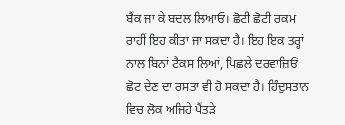ਬੈਂਕ ਜਾ ਕੇ ਬਦਲ ਲਿਆਓ। ਛੋਟੀ ਛੋਟੀ ਰਕਮ ਰਾਹੀਂ ਇਹ ਕੀਤਾ ਜਾ ਸਕਦਾ ਹੈ। ਇਹ ਇਕ ਤਰ੍ਹਾਂ ਨਾਲ ਬਿਨਾਂ ਟੈਕਸ ਲਿਆਂ, ਪਿਛਲੇ ਦਰਵਾਜ਼ਿਓਂ ਛੋਟ ਦੇਣ ਦਾ ਰਸਤਾ ਵੀ ਹੋ ਸਕਦਾ ਹੈ। ਹਿੰਦੁਸਤਾਨ ਵਿਚ ਲੋਕ ਅਜਿਹੇ ਪੈਂਤੜੇ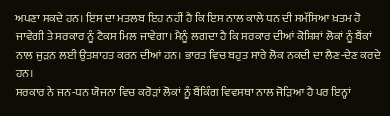ਅਪਣਾ ਸਕਦੇ ਹਨ। ਇਸ ਦਾ ਮਤਲਬ ਇਹ ਨਹੀਂ ਹੈ ਕਿ ਇਸ ਨਾਲ ਕਾਲੇ ਧਨ ਦੀ ਸਮੱਸਿਆ ਖ਼ਤਮ ਹੋ ਜਾਵੇਗੀ ਤੇ ਸਰਕਾਰ ਨੂੰ ਟੈਕਸ ਮਿਲ ਜਾਵੇਗਾ। ਮੈਨੂੰ ਲਗਦਾ ਹੈ ਕਿ ਸਰਕਾਰ ਦੀਆਂ ਕੋਸ਼ਿਸ਼ਾਂ ਲੋਕਾਂ ਨੂੰ ਬੈਂਕਾਂ ਨਾਲ ਜੁੜਨ ਲਈ ਉਤਸ਼ਾਹਤ ਕਰਨ ਦੀਆਂ ਹਨ। ਭਾਰਤ ਵਿਚ ਬਹੁਤ ਸਾਰੇ ਲੋਕ ਨਕਦੀ ਦਾ ਲੈਣ-ਦੇਣ ਕਰਦੇ ਹਨ।
ਸਰਕਾਰ ਨੇ ਜਨ-ਧਨ ਯੋਜਨਾ ਵਿਚ ਕਰੋੜਾਂ ਲੋਕਾਂ ਨੂੰ ਬੈਂਕਿੰਗ ਵਿਵਸਥਾ ਨਾਲ ਜੋੜਿਆ ਹੈ ਪਰ ਇਨ੍ਹਾਂ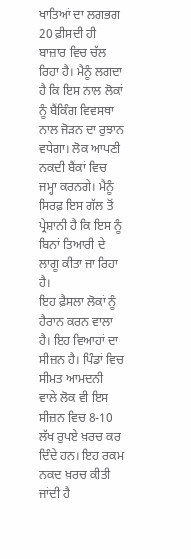ਖਾਤਿਆਂ ਦਾ ਲਗਭਗ 20 ਫ਼ੀਸਦੀ ਹੀ ਬਾਜ਼ਾਰ ਵਿਚ ਚੱਲ ਰਿਹਾ ਹੈ। ਮੈਨੂੰ ਲਗਦਾ ਹੈ ਕਿ ਇਸ ਨਾਲ ਲੋਕਾਂ ਨੂੰ ਬੈਂਕਿੰਗ ਵਿਵਸਥਾ ਨਾਲ ਜੋੜਨ ਦਾ ਰੁਝਾਨ ਵਧੇਗਾ। ਲੋਕ ਆਪਣੀ ਨਕਦੀ ਬੈਂਕਾਂ ਵਿਚ ਜਮ੍ਹਾ ਕਰਨਗੇ। ਮੈਨੂੰ ਸਿਰਫ਼ ਇਸ ਗੱਲ ਤੋਂ ਪ੍ਰੇਸ਼ਾਨੀ ਹੈ ਕਿ ਇਸ ਨੂੰ ਬਿਨਾਂ ਤਿਆਰੀ ਦੇ ਲਾਗੂ ਕੀਤਾ ਜਾ ਰਿਹਾ ਹੈ।
ਇਹ ਫ਼ੈਸਲਾ ਲੋਕਾਂ ਨੂੰ ਹੈਰਾਨ ਕਰਨ ਵਾਲਾ ਹੈ। ਇਹ ਵਿਆਹਾਂ ਦਾ ਸੀਜ਼ਨ ਹੈ। ਪਿੰਡਾਂ ਵਿਚ ਸੀਮਤ ਆਮਦਨੀ ਵਾਲੇ ਲੋਕ ਵੀ ਇਸ ਸੀਜ਼ਨ ਵਿਚ 8-10 ਲੱਖ ਰੁਪਏ ਖ਼ਰਚ ਕਰ ਦਿੰਦੇ ਹਨ। ਇਹ ਰਕਮ ਨਕਦ ਖ਼ਰਚ ਕੀਤੀ ਜਾਂਦੀ ਹੈ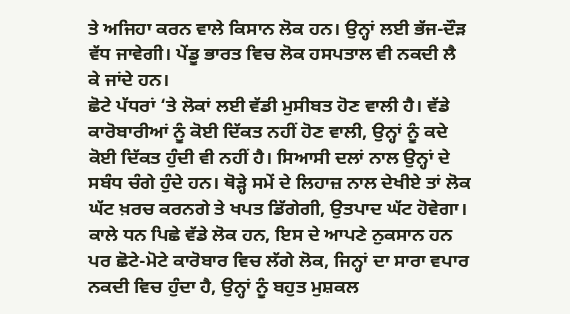ਤੇ ਅਜਿਹਾ ਕਰਨ ਵਾਲੇ ਕਿਸਾਨ ਲੋਕ ਹਨ। ਉਨ੍ਹਾਂ ਲਈ ਭੱਜ-ਦੌੜ ਵੱਧ ਜਾਵੇਗੀ। ਪੇਂਡੂ ਭਾਰਤ ਵਿਚ ਲੋਕ ਹਸਪਤਾਲ ਵੀ ਨਕਦੀ ਲੈ ਕੇ ਜਾਂਦੇ ਹਨ।
ਛੋਟੇ ਪੱਧਰਾਂ ‘ਤੇ ਲੋਕਾਂ ਲਈ ਵੱਡੀ ਮੁਸੀਬਤ ਹੋਣ ਵਾਲੀ ਹੈ। ਵੱਡੇ ਕਾਰੋਬਾਰੀਆਂ ਨੂੰ ਕੋਈ ਦਿੱਕਤ ਨਹੀਂ ਹੋਣ ਵਾਲੀ, ਉਨ੍ਹਾਂ ਨੂੰ ਕਦੇ ਕੋਈ ਦਿੱਕਤ ਹੁੰਦੀ ਵੀ ਨਹੀਂ ਹੈ। ਸਿਆਸੀ ਦਲਾਂ ਨਾਲ ਉਨ੍ਹਾਂ ਦੇ ਸਬੰਧ ਚੰਗੇ ਹੁੰਦੇ ਹਨ। ਥੋੜ੍ਹੇ ਸਮੇਂ ਦੇ ਲਿਹਾਜ਼ ਨਾਲ ਦੇਖੀਏ ਤਾਂ ਲੋਕ ਘੱਟ ਖ਼ਰਚ ਕਰਨਗੇ ਤੇ ਖਪਤ ਡਿੱਗੇਗੀ, ਉਤਪਾਦ ਘੱਟ ਹੋਵੇਗਾ। ਕਾਲੇ ਧਨ ਪਿਛੇ ਵੱਡੇ ਲੋਕ ਹਨ, ਇਸ ਦੇ ਆਪਣੇ ਨੁਕਸਾਨ ਹਨ ਪਰ ਛੋਟੇ-ਮੋਟੇ ਕਾਰੋਬਾਰ ਵਿਚ ਲੱਗੇ ਲੋਕ, ਜਿਨ੍ਹਾਂ ਦਾ ਸਾਰਾ ਵਪਾਰ ਨਕਦੀ ਵਿਚ ਹੁੰਦਾ ਹੈ, ਉਨ੍ਹਾਂ ਨੂੰ ਬਹੁਤ ਮੁਸ਼ਕਲ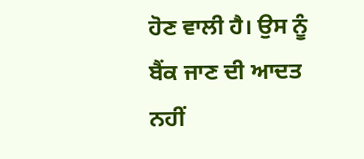ਹੋਣ ਵਾਲੀ ਹੈ। ਉਸ ਨੂੰ ਬੈਂਕ ਜਾਣ ਦੀ ਆਦਤ ਨਹੀਂ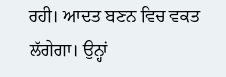ਰਹੀ। ਆਦਤ ਬਣਨ ਵਿਚ ਵਕਤ ਲੱਗੇਗਾ। ਉਨ੍ਹਾਂ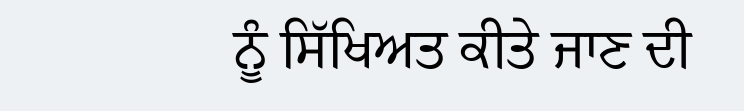ਨੂੰ ਸਿੱਖਿਅਤ ਕੀਤੇ ਜਾਣ ਦੀ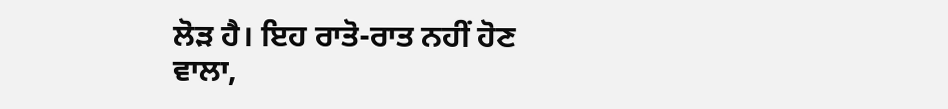ਲੋੜ ਹੈ। ਇਹ ਰਾਤੋ-ਰਾਤ ਨਹੀਂ ਹੋਣ ਵਾਲਾ,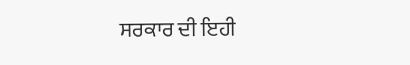ਸਰਕਾਰ ਦੀ ਇਹੀ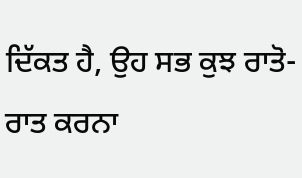ਦਿੱਕਤ ਹੈ, ਉਹ ਸਭ ਕੁਝ ਰਾਤੋ-ਰਾਤ ਕਰਨਾ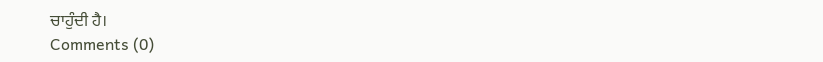ਚਾਹੁੰਦੀ ਹੈ।
Comments (0)